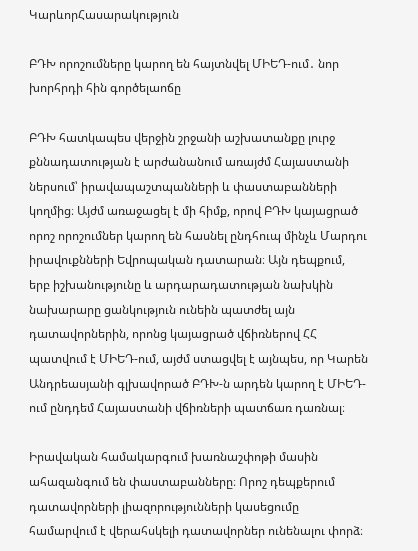ԿարևորՀասարակություն

ԲԴԽ որոշումները կարող են հայտնվել ՄԻԵԴ-ում․ նոր խորհրդի հին գործելաոճը

ԲԴԽ հատկապես վերջին շրջանի աշխատանքը լուրջ քննադատության է արժանանում առայժմ Հայաստանի ներսում՝ իրավապաշտպանների և փաստաբանների կողմից։ Այժմ առաջացել է մի հիմք, որով ԲԴԽ կայացրած որոշ որոշումներ կարող են հասնել ընդհուպ մինչև Մարդու իրավուքնների Եվրոպական դատարան։ Այն դեպքում, երբ իշխանությունը և արդարադատության նախկին նախարարը ցանկություն ունեին պատժել այն դատավորներին, որոնց կայացրած վճիռներով ՀՀ պատվում է ՄԻԵԴ-ում, այժմ ստացվել է այնպես, որ Կարեն Անդրեասյանի գլխավորած ԲԴԽ-ն արդեն կարող է ՄԻԵԴ-ում ընդդեմ Հայաստանի վճիռների պատճառ դառնալ։

Իրավական համակարգում խառնաշփոթի մասին ահազանգում են փաստաբանները։ Որոշ դեպքերում դատավորների լիազորությունների կասեցումը համարվում է վերահսկելի դատավորներ ունենալու փորձ։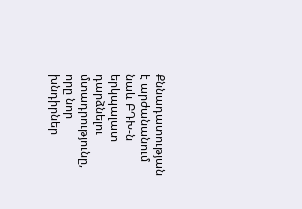Քննադատության է արժանանում նաև ԲԴԽ-ն երկպալատ դարձնելու մտադրությունը, որը նոր խնդիրներ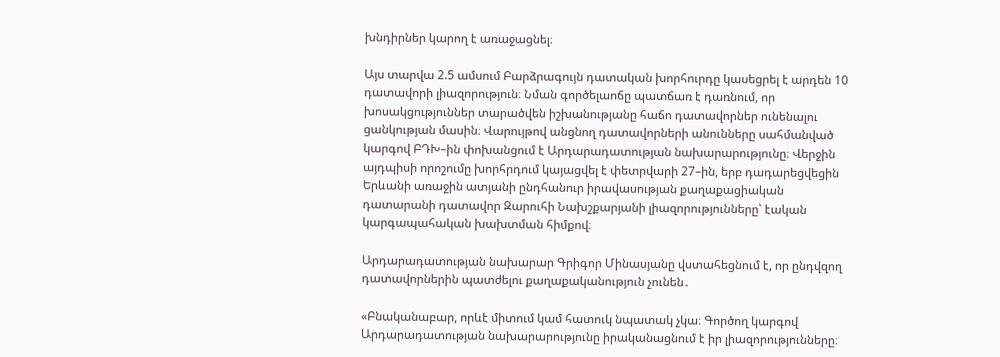խնդիրներ կարող է առաջացնել։

Այս տարվա 2.5 ամսում Բարձրագույն դատական խորհուրդը կասեցրել է արդեն 10 դատավորի լիազորություն։ Նման գործելաոճը պատճառ է դառնում, որ խոսակցություններ տարածվեն իշխանությանը հաճո դատավորներ ունենալու ցանկության մասին։ Վարույթով անցնող դատավորների անունները սահմանված կարգով ԲԴԽ–ին փոխանցում է Արդարադատության նախարարությունը։ Վերջին այդպիսի որոշումը խորհրդում կայացվել է փետրվարի 27–ին, երբ դադարեցվեցին Երևանի առաջին ատյանի ընդհանուր իրավասության քաղաքացիական դատարանի դատավոր Զարուհի Նախշքարյանի լիազորությունները՝ էական կարգապահական խախտման հիմքով։

Արդարադատության նախարար Գրիգոր Մինասյանը վստահեցնում է, որ ընդվզող դատավորներին պատժելու քաղաքականություն չունեն․

«Բնականաբար, որևէ միտում կամ հատուկ նպատակ չկա։ Գործող կարգով Արդարադատության նախարարությունը իրականացնում է իր լիազորությունները։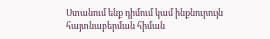Ստանում ենք դիմում կամ ինքնուրույն հայտնաբերման հիման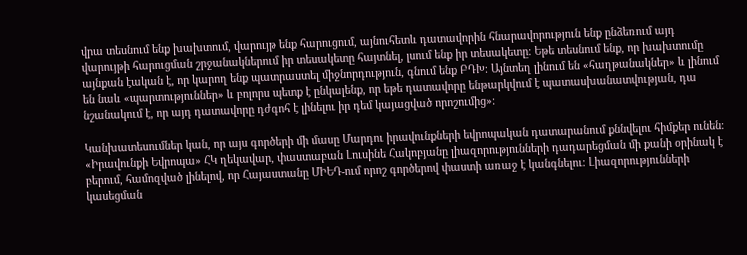վրա տեսնում ենք խախտում, վարույթ ենք հարուցում, այնուհետև դատավորին հնարավորություն ենք ընձեռում այդ վարույթի հարուցման շրջանակներում իր տեսակետը հայտնել, լսում ենք իր տեսակետը։ Եթե տեսնում ենք, որ խախտումը այնքան էական է, որ կարող ենք պատրաստել միջնորդություն, գնում ենք ԲԴԽ։ Այնտեղ լինում են «հաղթանակներ» և լինում են նաև «պարտություններ» և բոլորս պետք է ընկալենք, որ եթե դատավորը ենթարկվում է պատասխանատվության, դա նշանակում է, որ այդ դատավորը դժգոհ է լինելու իր դեմ կայացված որոշումից»։

Կանխատեսումներ կան, որ այս գործերի մի մասը Մարդու իրավունքների եվրոպական դատարանում քննվելու հիմքեր ունեն։ «Իրավունքի Եվրոպա» ՀԿ ղեկավար, փաստաբան Լուսինե Հակոբյանը լիազորությունների դադարեցման մի քանի օրինակ է բերում, համոզված լինելով, որ Հայաստանը ՄԻԵԴ-ում որոշ գործերով փաստի առաջ է կանգնելու։ Լիազորությունների կասեցման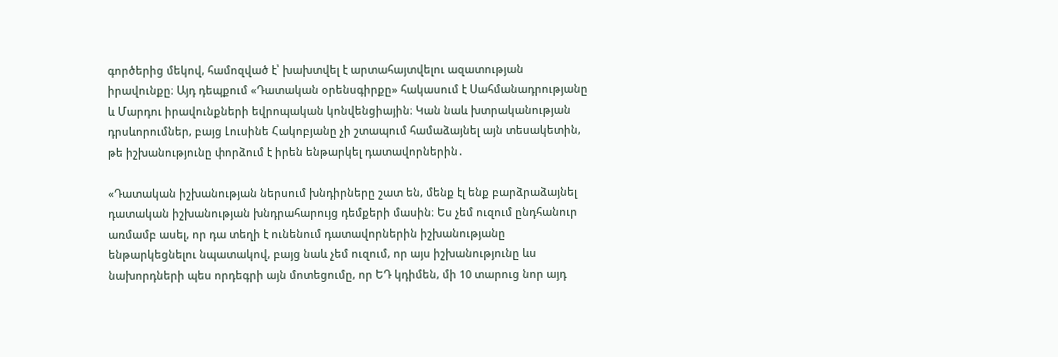գործերից մեկով, համոզված է՝ խախտվել է արտահայտվելու ազատության իրավունքը։ Այդ դեպքում «Դատական օրենսգիրքը» հակասում է Սահմանադրությանը և Մարդու իրավունքների եվրոպական կոնվենցիային։ Կան նաև խտրականության դրսևորումներ, բայց Լուսինե Հակոբյանը չի շտապում համաձայնել այն տեսակետին, թե իշխանությունը փորձում է իրեն ենթարկել դատավորներին․

«Դատական իշխանության ներսում խնդիրները շատ են, մենք էլ ենք բարձրաձայնել դատական իշխանության խնդրահարույց դեմքերի մասին։ Ես չեմ ուզում ընդհանուր առմամբ ասել, որ դա տեղի է ունենում դատավորներին իշխանությանը ենթարկեցնելու նպատակով, բայց նաև չեմ ուզում, որ այս իշխանությունը ևս նախորդների պես որդեգրի այն մոտեցումը, որ ԵԴ կդիմեն, մի 10 տարուց նոր այդ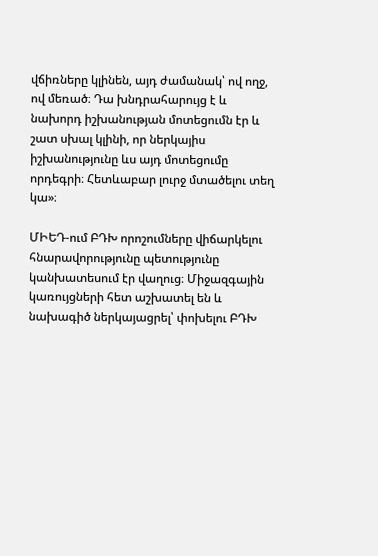վճիռները կլինեն, այդ ժամանակ՝ ով ողջ, ով մեռած։ Դա խնդրահարույց է և նախորդ իշխանության մոտեցումն էր և շատ սխալ կլինի, որ ներկայիս իշխանությունը ևս այդ մոտեցումը որդեգրի։ Հետևաբար լուրջ մտածելու տեղ կա»։

ՄԻԵԴ-ում ԲԴԽ որոշումները վիճարկելու հնարավորությունը պետությունը կանխատեսում էր վաղուց։ Միջազգային կառույցների հետ աշխատել են և նախագիծ ներկայացրել՝ փոխելու ԲԴԽ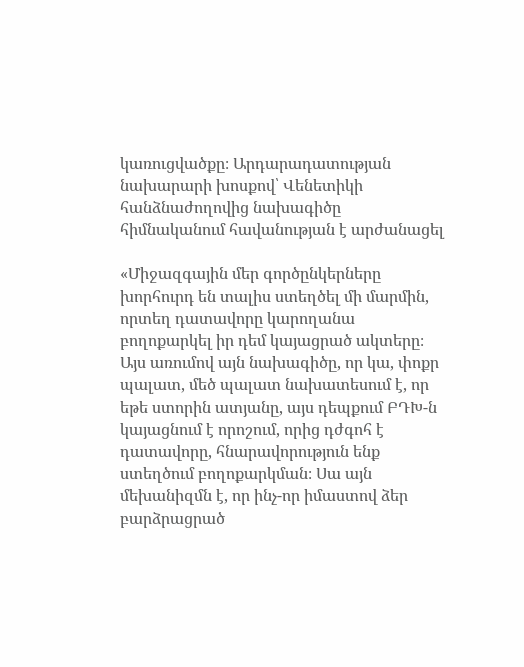կառուցվածքը։ Արդարադատության նախարարի խոսքով՝ Վենետիկի հանձնաժողովից նախագիծը հիմնականում հավանության է արժանացել

«Միջազգային մեր գործընկերները խորհուրդ են տալիս ստեղծել մի մարմին, որտեղ դատավորը կարողանա բողոքարկել իր դեմ կայացրած ակտերը։ Այս առումով այն նախագիծը, որ կա, փոքր պալատ, մեծ պալատ նախատեսում է, որ եթե ստորին ատյանը, այս դեպքում ԲԴԽ-ն կայացնում է որոշում, որից դժգոհ է դատավորը, հնարավորություն ենք ստեղծում բողոքարկման։ Սա այն մեխանիզմն է, որ ինչ-որ իմաստով ձեր բարձրացրած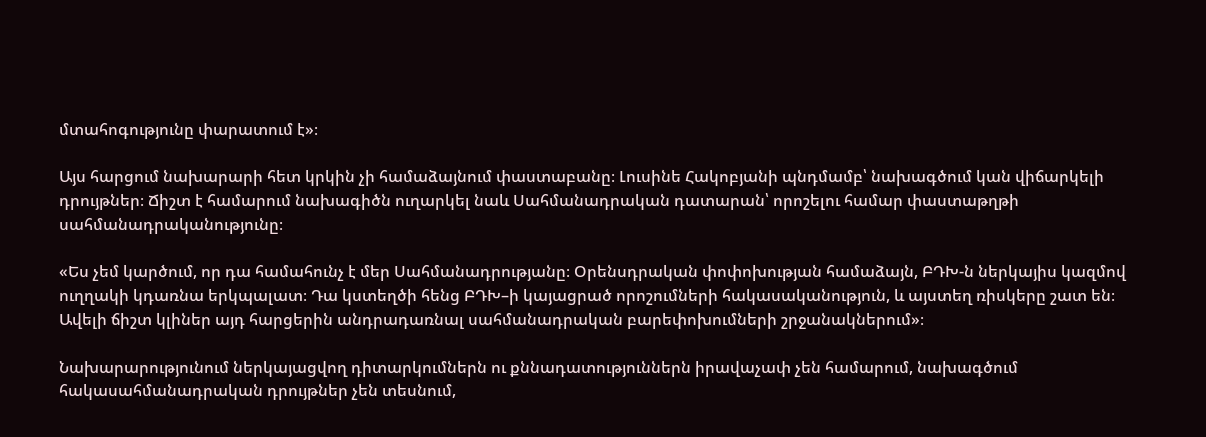մտահոգությունը փարատում է»։

Այս հարցում նախարարի հետ կրկին չի համաձայնում փաստաբանը։ Լուսինե Հակոբյանի պնդմամբ՝ նախագծում կան վիճարկելի դրույթներ։ Ճիշտ է համարում նախագիծն ուղարկել նաև Սահմանադրական դատարան՝ որոշելու համար փաստաթղթի սահմանադրականությունը։

«Ես չեմ կարծում, որ դա համահունչ է մեր Սահմանադրությանը։ Օրենսդրական փոփոխության համաձայն, ԲԴԽ-ն ներկայիս կազմով ուղղակի կդառնա երկպալատ։ Դա կստեղծի հենց ԲԴԽ–ի կայացրած որոշումների հակասականություն, և այստեղ ռիսկերը շատ են։ Ավելի ճիշտ կլիներ այդ հարցերին անդրադառնալ սահմանադրական բարեփոխումների շրջանակներում»։

Նախարարությունում ներկայացվող դիտարկումներն ու քննադատություններն իրավաչափ չեն համարում, նախագծում հակասահմանադրական դրույթներ չեն տեսնում,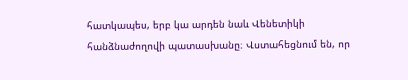հատկապես, երբ կա արդեն նաև Վենետիկի հանձնաժողովի պատասխանը։ Վստահեցնում են, որ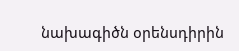նախագիծն օրենսդիրին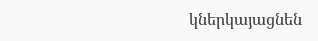կներկայացնեն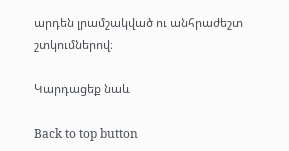արդեն լրամշակված ու անհրաժեշտ շտկումներով։

Կարդացեք նաև

Back to top button